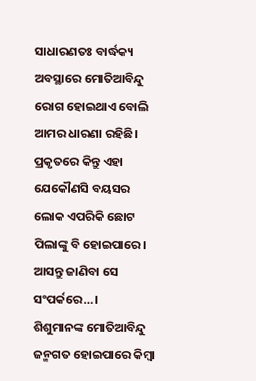ସାଧାରଣତଃ ବାର୍ଦ୍ଧକ୍ୟ ଅବସ୍ଥାରେ ମୋତିଆବିନ୍ଦୁ ରୋଗ ହୋଇଥାଏ ବୋଲି ଆମର ଧାରଣା ରହିଛି। ପ୍ରକୃତରେ କିନ୍ତୁ ଏହା ଯେକୌଣସି ବୟସର ଲୋକ ଏପରିକି ଛୋଟ ପିଲାଙ୍କୁ ବି ହୋଇପାରେ। ଆସନ୍ତୁ ଜାଣିବା ସେ ସଂପର୍କରେ…।
ଶିଶୁମାନଙ୍କ ମୋତିଆବିନ୍ଦୁ ଜନ୍ମଗତ ହୋଇପାରେ କିମ୍ବା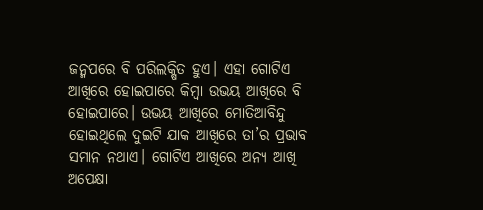ଜନ୍ମପରେ ବି ପରିଲକ୍ଷିତ ହୁଏ। ଏହା ଗୋଟିଏ ଆଖିରେ ହୋଇପାରେ କିମ୍ବା ଉଭୟ ଆଖିରେ ବି ହୋଇପାରେ। ଉଭୟ ଆଖିରେ ମୋତିଆବିନ୍ଦୁ ହୋଇଥିଲେ ଦୁଇଟି ଯାକ ଆଖିରେ ତା’ର ପ୍ରଭାବ ସମାନ ନଥାଏ। ଗୋଟିଏ ଆଖିରେ ଅନ୍ୟ ଆଖି ଅପେକ୍ଷା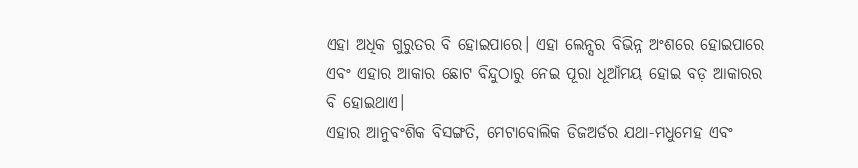ଏହା ଅଧିକ ଗୁରୁତର ବି ହୋଇପାରେ। ଏହା ଲେନ୍ସର ବିଭିନ୍ନ ଅଂଶରେ ହୋଇପାରେ ଏବଂ ଏହାର ଆକାର ଛୋଟ ବିନ୍ଦୁଠାରୁ ନେଇ ପୂରା ଧୂଆଁମୟ ହୋଇ ବଡ଼ ଆକାରର ବି ହୋଇଥାଏ।
ଏହାର ଆନୁବଂଶିକ ବିସଙ୍ଗତି, ମେଟାବୋଲିକ ଡିଜଅର୍ଡର ଯଥା-ମଧୁମେହ ଏବଂ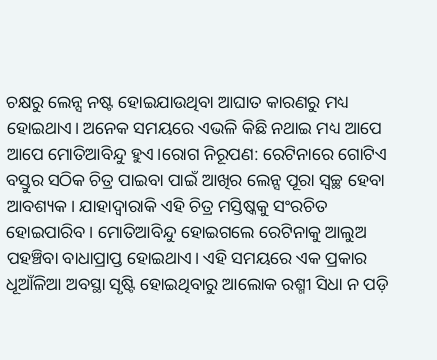ଚକ୍ଷରୁ ଲେନ୍ସ ନଷ୍ଟ ହୋଇଯାଉଥିବା ଆଘାତ କାରଣରୁ ମଧ୍ୟ ହୋଇଥାଏ। ଅନେକ ସମୟରେ ଏଭଳି କିଛି ନଥାଇ ମଧ୍ୟ ଆପେ ଆପେ ମୋତିଆବିନ୍ଦୁ ହୁଏ।ରୋଗ ନିରୂପଣ: ରେଟିନାରେ ଗୋଟିଏ ବସ୍ତୁର ସଠିକ ଚିତ୍ର ପାଇବା ପାଇଁ ଆଖିର ଲେନ୍ସ ପୂରା ସ୍ୱଚ୍ଛ ହେବା ଆବଶ୍ୟକ। ଯାହାଦ୍ୱାରାକି ଏହି ଚିତ୍ର ମସ୍ତିଷ୍କକୁ ସଂରଚିତ ହୋଇପାରିବ। ମୋତିଆବିନ୍ଦୁ ହୋଇଗଲେ ରେଟିନାକୁ ଆଲୁଅ ପହଞ୍ଚିବା ବାଧାପ୍ରାପ୍ତ ହୋଇଥାଏ। ଏହି ସମୟରେ ଏକ ପ୍ରକାର ଧୂଆଁଳିଆ ଅବସ୍ଥା ସୃଷ୍ଟି ହୋଇଥିବାରୁ ଆଲୋକ ରଶ୍ମୀ ସିଧା ନ ପଡ଼ି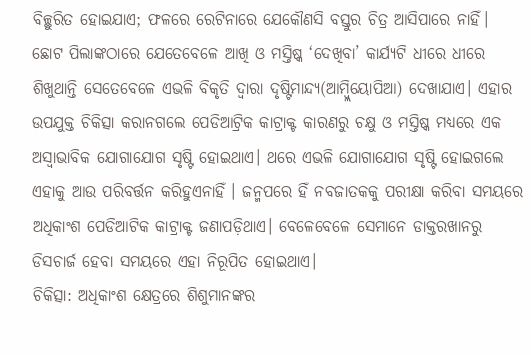ବିଚ୍ଛୁରିତ ହୋଇଯାଏ; ଫଳରେ ରେଟିନାରେ ଯେକୌଣସି ବସ୍ତୁର ଚିତ୍ର ଆସିପାରେ ନାହିଁ।
ଛୋଟ ପିଲାଙ୍କଠାରେ ଯେତେବେଳେ ଆଖି ଓ ମସ୍ତିଷ୍କ ‘ଦେଖିବା’ କାର୍ଯ୍ୟଟି ଧୀରେ ଧୀରେ ଶିଖୁଥାନ୍ତି ସେତେବେଳେ ଏଭଳି ବିକୃତି ଦ୍ୱାରା ଦୃଷ୍ଟିମାନ୍ଦ୍ୟ(ଆମ୍ବ୍ଲିୟୋପିଆ) ଦେଖାଯାଏ। ଏହାର ଉପଯୁକ୍ତ ଚିକିତ୍ସା କରାନଗଲେ ପେଡିଆଟ୍ରିକ କାଟ୍ରାକ୍ଟ କାରଣରୁ ଚକ୍ଷୁ ଓ ମସ୍ତିଷ୍କ ମଧ୍ୟରେ ଏକ ଅସ୍ୱାଭାବିକ ଯୋଗାଯୋଗ ସୃଷ୍ଟି ହୋଇଥାଏ। ଥରେ ଏଭଳି ଯୋଗାଯୋଗ ସୃଷ୍ଟି ହୋଇଗଲେ ଏହାକୁ ଆଉ ପରିବର୍ତ୍ତନ କରିହୁଏନାହିଁ । ଜନ୍ମପରେ ହିଁ ନବଜାତକକୁ ପରୀକ୍ଷା କରିବା ସମୟରେ ଅଧିକାଂଶ ପେଡିଆଟିକ କାଟ୍ରାକ୍ଟ ଜଣାପଡ଼ିଥାଏ। ବେଳେବେଳେ ସେମାନେ ଡାକ୍ତରଖାନରୁ ଡିସଚାର୍ଜ ହେବା ସମୟରେ ଏହା ନିରୂପିତ ହୋଇଥାଏ।
ଚିକିତ୍ସା: ଅଧିକାଂଶ କ୍ଷେତ୍ରରେ ଶିଶୁମାନଙ୍କର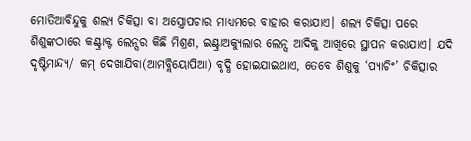ମୋତିଆବିନ୍ଦୁକୁ ଶଲ୍ୟ ଚିକିତ୍ସା ବା ଅସ୍ତ୍ରୋପଚାର ମାଧ୍ୟମରେ ବାହାର କରାଯାଏ। ଶଲ୍ୟ ଚିକିତ୍ସା ପରେ ଶିଶୁଙ୍କଠାରେ କଣ୍ଟ୍ରାକ୍ଟ ଲେନ୍ସର କିଛି ମିଶ୍ରଣ, ଇଣ୍ଟ୍ରାଅକ୍ୟୁଲାର ଲେନ୍ସ ଆଦିକୁ ଆଖିରେ ସ୍ଥାପନ କରାଯାଏ। ଯଦି ଦୃଷ୍ଟିମାନ୍ଦ୍ୟ/ କମ୍ ଦେଖାଯିବା(ଆମବ୍ଲିୟୋପିଆ) ବୃଦ୍ଧି ହୋଇଯାଇଥାଏ, ତେବେ ଶିଶୁକୁ ‘ପ୍ୟାଚିଂ’ ଚିକିତ୍ସାର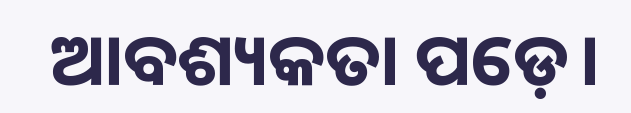ଆବଶ୍ୟକତା ପଡ଼େ।